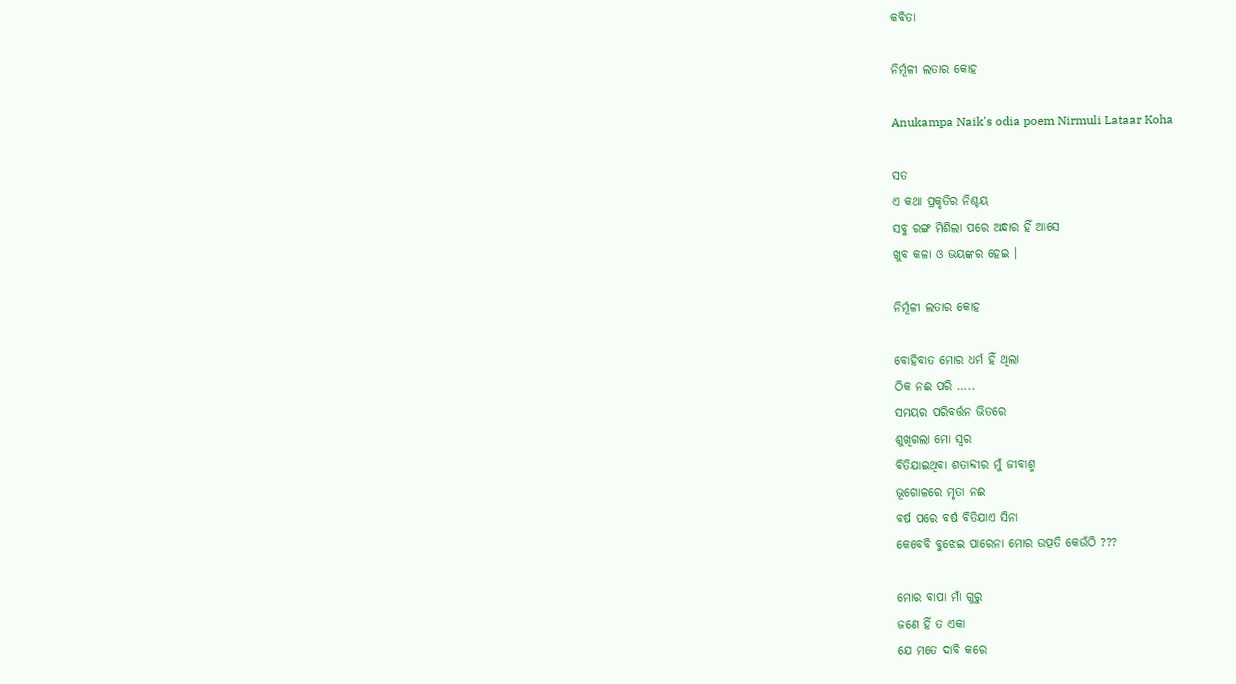କବିତା

ନିର୍ମୂଳୀ ଲତାର କୋହ

Anukampa Naik's odia poem Nirmuli Lataar Koha

ସତ
ଏ କଥା ପ୍ରକୃତିର ନିଶ୍ଚୟ
ସବୁ ରଙ୍ଗ ମିଶିଲା ପରେ ଅନ୍ଧାର ହିଁ ଆସେ
ଖୁବ କଳା ଓ ଭୟଙ୍କର ହେଇ ।

ନିର୍ମୂଳୀ ଲତାର କୋହ

ବୋହିବାତ ମୋର ଧର୍ମ ହିଁ ଥିଲା
ଠିକ ନଈ ପରି …..
ସମୟର ପରିବର୍ତ୍ତନ ଭିତରେ
ଶୁଖିଗଲା ମୋ ସ୍ୱର
ବିତିଯାଇଥିବା ଶତାବ୍ଦୀର ମୁଁ ଜୀବାଶ୍ମ
ଭୂଗୋଳରେ ମୃତା ନଈ
ବର୍ଷ ପରେ ବର୍ଷ ବିତିଯାଏ ସିନା
କେବେବି ବୁଝେଇ ପାରେନା ମୋର ଉତ୍ପତି କେଉଁଠି ???

ମୋର ବାପା ମାଁ ଗୁରୁ
ଜଣେ ହିଁ ତ ଏକା
ଯେ ମତେ ଦାବି କରେ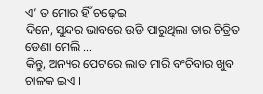ଏ’ ତ ମୋର ହିଁ ଚଢ଼େଇ
ଦିନେ, ସୁନ୍ଦର ଭାବରେ ଉଡି ପାରୁଥିଲା ତାର ଚିତ୍ରିତ ଡେଣା ମେଲି …
କିନ୍ତୁ, ଅନ୍ୟର ପେଟରେ ଲାତ ମାରି ବଂଚିବାର ଖୁବ ଚାଳକ ଇଏ ।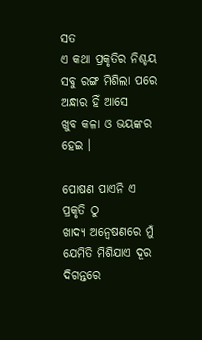ସତ
ଏ କଥା ପ୍ରକୃତିର ନିଶ୍ଚୟ
ସବୁ ରଙ୍ଗ ମିଶିଲା ପରେ ଅନ୍ଧାର ହିଁ ଆସେ
ଖୁବ କଳା ଓ ଭୟଙ୍କର ହେଇ ।

ପୋଷଣ ପାଏନି ଏ ପ୍ରକୃତି ଠୁ
ଖାଦ୍ୟ ଅନ୍ୱେଷଣରେ ମୁଁ ଯେମିତି ମିଶିଯାଏ ଦୂର ଦିଗନ୍ତରେ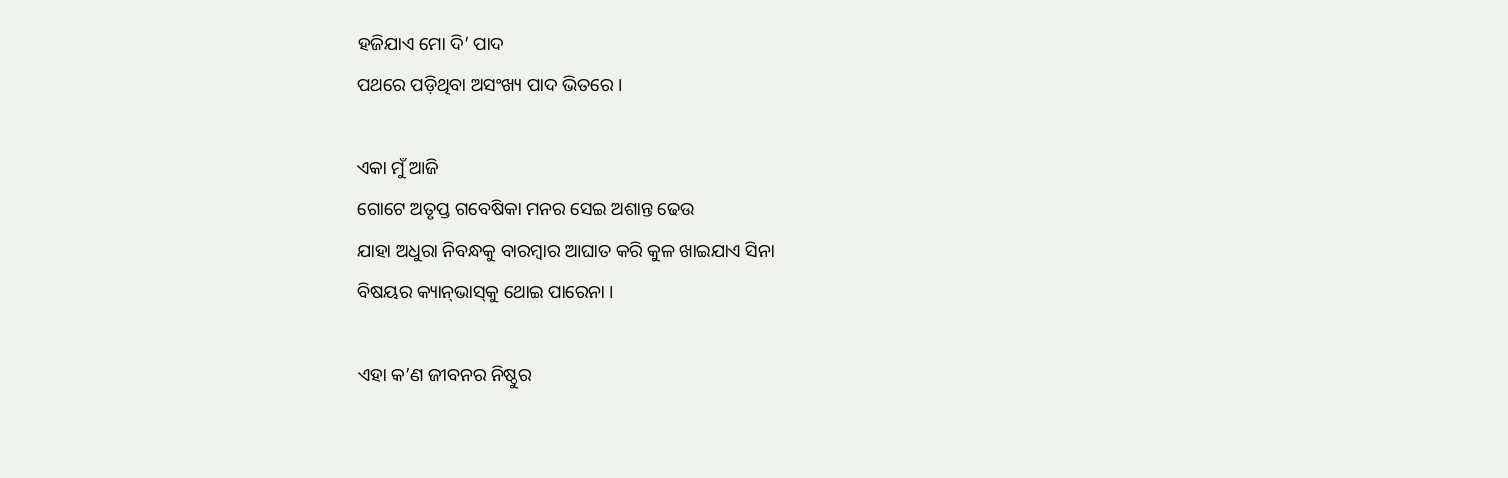ହଜିଯାଏ ମୋ ଦି’ ପାଦ
ପଥରେ ପଡ଼ିଥିବା ଅସଂଖ୍ୟ ପାଦ ଭିତରେ ।

ଏକା ମୁଁ ଆଜି
ଗୋଟେ ଅତୃପ୍ତ ଗବେଷିକା ମନର ସେଇ ଅଶାନ୍ତ ଢେଉ
ଯାହା ଅଧୁରା ନିବନ୍ଧକୁ ବାରମ୍ବାର ଆଘାତ କରି କୁଳ ଖାଇଯାଏ ସିନା
ବିଷୟର କ୍ୟାନ୍‌ଭାସ୍‌କୁ ଥୋଇ ପାରେନା ।

ଏହା କ’ଣ ଜୀବନର ନିଷ୍ଠୁର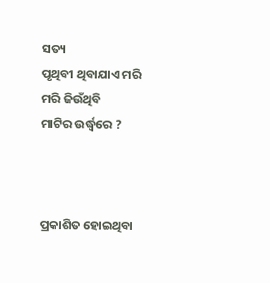ସତ୍ୟ
ପୃଥିବୀ ଥିବାଯାଏ ମରି ମରି ଜିଉଁଥିବି
ମାଟିର ଉର୍ଦ୍ଧ୍ୱରେ ?



ପ୍ରକାଶିତ ହୋଇଥିବା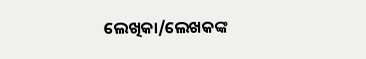ଲେଖିକା/ଲେଖକଙ୍କ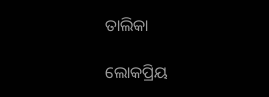ତାଲିକା

ଲୋକପ୍ରିୟ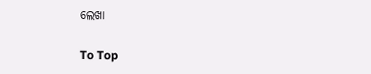ଲେଖା

To Top